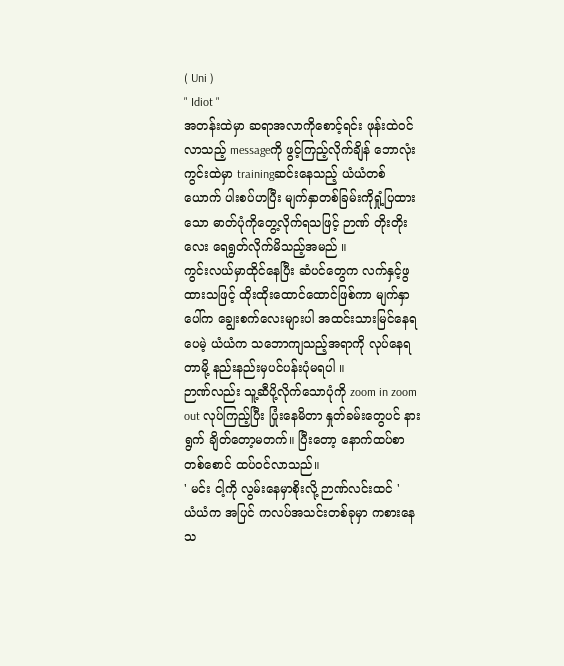( Uni )
" Idiot "
အတန်းထဲမှာ ဆရာအလာကိုစောင့်ရင်း ဖုန်းထဲဝင်လာသည့် messageကို ဖွင့်ကြည့်လိုက်ချိန် ဘောလုံးကွင်းထဲမှာ trainingဆင်းနေသည့် ယံယံတစ်ယောက် ပါးစပ်ဟပြီး မျက်နှာတစ်ခြမ်းကိုရှုံ့ပြထားသော ဓာတ်ပုံကိုတွေ့လိုက်ရသဖြင့် ဉာဏ် တိုးတိုးလေး ရေရွတ်လိုက်မိသည့်အမည် ။
ကွင်းလယ်မှာထိုင်နေပြီး ဆံပင်တွေက လက်နှင့်ဖွထားသဖြင့် ထိုးထိုးထောင်ထောင်ဖြစ်ကာ မျက်နှာပေါ်က ချွေးစက်လေးများပါ အထင်းသားမြင်နေရပေမဲ့ ယံယံက သဘောကျသည့်အရာကို လုပ်နေရတာမို့ နည်းနည်းမှပင်ပန်းပုံမရပါ ။
ဉာဏ်လည်း သူ့ဆီပို့လိုက်သောပုံကို zoom in zoom out လုပ်ကြည့်ပြီး ပြုံးနေမိတာ နှုတ်ခမ်းတွေပင် နားရွက် ချိတ်တော့မတက်။ ပြီးတော့ နောက်ထပ်စာတစ်စောင် ထပ်ဝင်လာသည်။
' မင်း ငါ့ကို လွမ်းနေမှာစိုးလို့ ဉာဏ်လင်းထင် '
ယံယံက အပြင် ကလပ်အသင်းတစ်ခုမှာ ကစားနေသ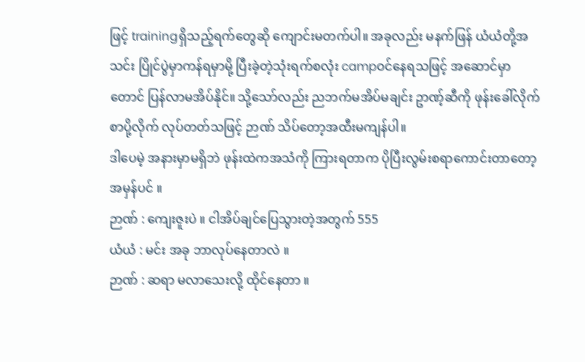ဖြင့် trainingရှိသည့်ရက်တွေဆို ကျောင်းမတက်ပါ။ အခုလည်း မနက်ဖြန် ယံယံတို့အသင်း ပြိုင်ပွဲမှာကန်ရမှာမို့ ပြီးခဲ့တဲ့သုံးရက်စလုံး campဝင်နေရသဖြင့် အဆောင်မှာတောင် ပြန်လာမအိပ်နိုင်။ သို့သော်လည်း ညဘက်မအိပ်မချင်း ဥာဏ့်ဆီကို ဖုန်းခေါ်လိုက် စာပို့လိုက် လုပ်တတ်သဖြင့် ဉာဏ် သိပ်တော့အထီးမကျန်ပါ။
ဒါပေမဲ့ အနားမှာမရှိဘဲ ဖုန်းထဲကအသံကို ကြားရတာက ပိုပြီးလွမ်းစရာကောင်းတာတော့အမှန်ပင် ။
ဉာဏ် : ကျေးဇူးပဲ ။ ငါအိပ်ချင်ပြေသွားတဲ့အတွက် 555
ယံယံ : မင်း အခု ဘာလုပ်နေတာလဲ ။
ဉာဏ် : ဆရာ မလာသေးလို့ ထိုင်နေတာ ။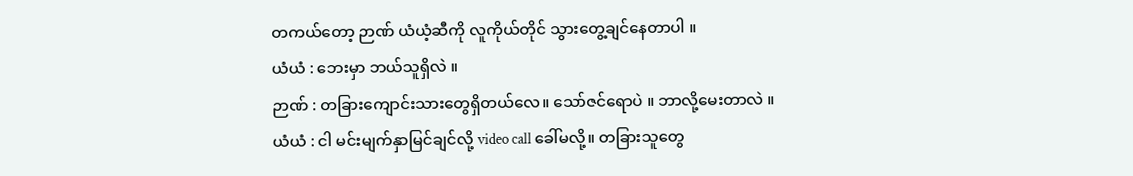တကယ်တော့ ဉာဏ် ယံယံ့ဆီကို လူကိုယ်တိုင် သွားတွေ့ချင်နေတာပါ ။
ယံယံ : ဘေးမှာ ဘယ်သူရှိလဲ ။
ဉာဏ် : တခြားကျောင်းသားတွေရှိတယ်လေ။ သော်ဇင်ရောပဲ ။ ဘာလို့မေးတာလဲ ။
ယံယံ : ငါ မင်းမျက်နှာမြင်ချင်လို့ video call ခေါ်မလို့။ တခြားသူတွေ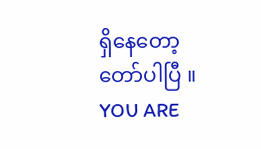ရှိနေတော့ တော်ပါပြီ ။
YOU ARE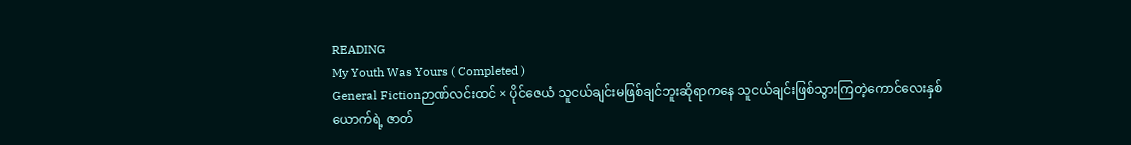READING
My Youth Was Yours ( Completed )
General Fictionဉာဏ်လင်းထင် × ပိုင်ဇေယံ သူငယ်ချင်းမဖြစ်ချင်ဘူးဆိုရာကနေ သူငယ်ချင်းဖြစ်သွားကြတဲ့ကောင်လေးနှစ်ယောက်ရဲ့ ဇာတ်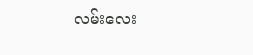လမ်းလေး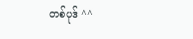တစ်ပုဒ် ^^